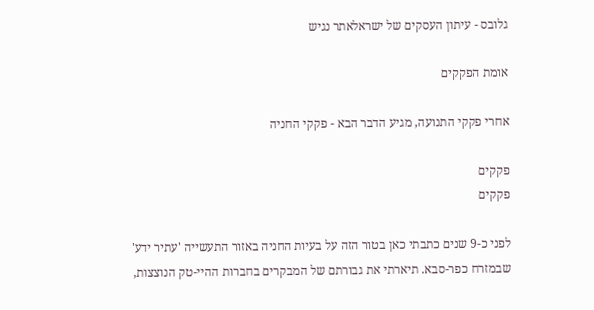גלובס - עיתון העסקים של ישראלאתר נגיש

אומת הפקקים

אחרי פקקי התנועה, מגיע הדבר הבא - פקקי החניה

פקקים
פקקים

לפני כ-9 שנים כתבתי כאן בטור הזה על בעיות החניה באזור התעשייה 'עתיר ידע' שבמזרח כפר-סבא. תיארתי את גבורתם של המבקרים בחברות ההיי-טק הנוצצות,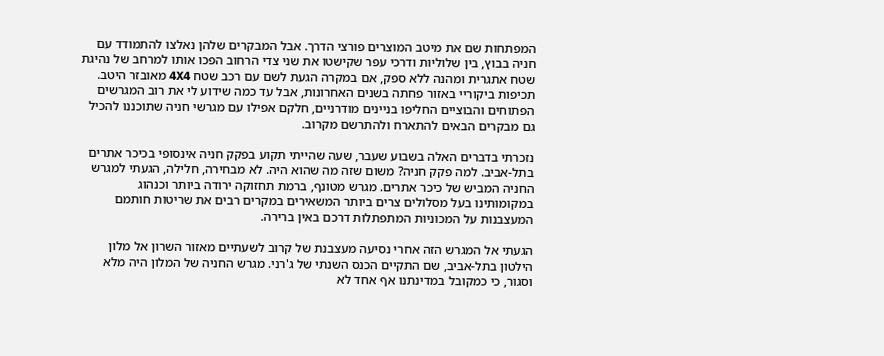המפתחות שם את מיטב המוצרים פורצי הדרך. אבל המבקרים שלהן נאלצו להתמודד עם חניה בבוץ, בין שלוליות ודרכי עפר שקישטו את שני צדי הרחוב הפכו אותו למרחב של נהיגת שטח אתגרית ומהנה ללא ספק, אם במקרה הגעת לשם עם רכב שטח 4X4 מאובזר היטב. תכיפות ביקוריי באזור פחתה בשנים האחרונות, אבל עד כמה שידוע לי את רוב המגרשים הפתוחים והבוציים החליפו בניינים מודרניים, חלקם אפילו עם מגרשי חניה שתוכננו להכיל גם מבקרים הבאים להתארח ולהתרשם מקרוב.

נזכרתי בדברים האלה בשבוע שעבר, שעה שהייתי תקוע בפקק חניה אינסופי בכיכר אתרים בתל-אביב. למה פקק חניה? משום שזה מה שהוא היה. לא מבחירה, חלילה, הגעתי למגרש החניה המביש של כיכר אתרים. מגרש מטונף, ברמת תחזוקה ירודה ביותר וכנהוג במקומותינו בעל מסלולים צרים ביותר המשאירים במקרים רבים את שריטות חותמם המעצבנות על המכוניות המתפתלות דרכם באין ברירה.

הגעתי אל המגרש הזה אחרי נסיעה מעצבנת של קרוב לשעתיים מאזור השרון אל מלון הילטון בתל-אביב, שם התקיים הכנס השנתי של ג'רני. מגרש החניה של המלון היה מלא וסגור, כי כמקובל במדינתנו אף אחד לא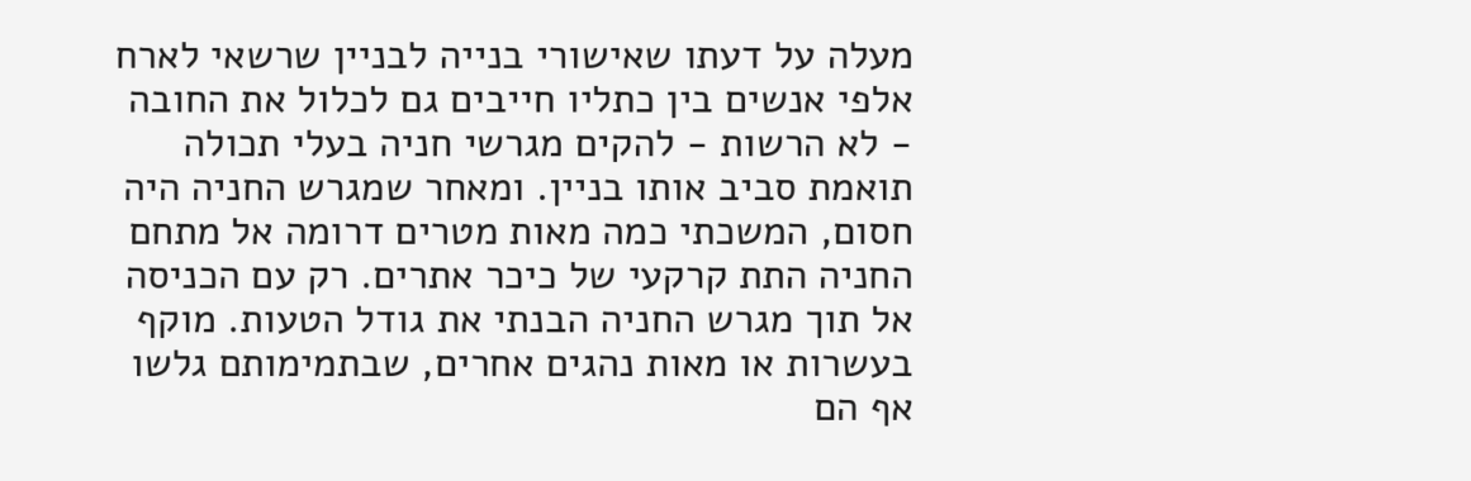מעלה על דעתו שאישורי בנייה לבניין שרשאי לארח אלפי אנשים בין כתליו חייבים גם לכלול את החובה - לא הרשות - להקים מגרשי חניה בעלי תכולה תואמת סביב אותו בניין. ומאחר שמגרש החניה היה חסום, המשכתי כמה מאות מטרים דרומה אל מתחם החניה התת קרקעי של כיכר אתרים. רק עם הכניסה אל תוך מגרש החניה הבנתי את גודל הטעות. מוקף בעשרות או מאות נהגים אחרים, שבתמימותם גלשו אף הם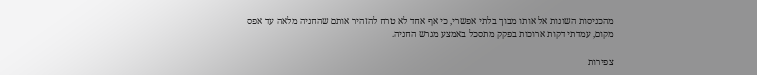מהכניסות השונות אל אותו מבוך בלתי אפשרי, כי אף אחד לא טרח להזהיר אותם שהחניה מלאה עד אפס מקום, עמדתי דקות ארוכות בפקק מתסכל באמצע מגרש החניה.

צפירות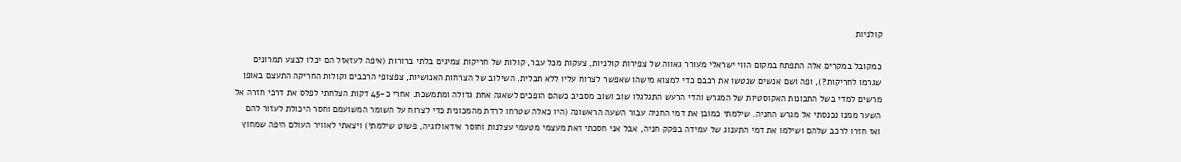קולניות

כמקובל במקרים אלה התפתח במקום הווי ישראלי מעורר גאווה של צפירות קולניות, צעקות מכל עבר, קולות של חריקות צמיגים בלתי ברורות (איפה לעזאזל הם יכלו לבצע תמרונים שגרמו לחריקות?), ופה ושם אנשים שנטשו את רכבם כדי למצוא מישהו שאפשר לצרוח עליו ללא תכלית. השילוב של הצרחות האנושיות, צפצופי הרכבים וקולות החריקה התעצם באופן מרשים למדי בשל התכונות האקוסטיות של המגרש והדי הרעש התגלגלו שוב ושוב מסביב כשהם הופכים לשאגה אחת גדולה ומתמשכת. אחרי כ-45 דקות הצלחתי לפלס את דרכי חזרה אל השער ממנו נכנסתי אל מגרש החניה. שילמתי כמובן את דמי החניה עבור השעה הראשונה (היו כאלה שטרחו לרדת מהמכונית כדי לצרוח על השומר המשועמם וחסר היכולת לעזור להם ואז חזרו לרכב שלהם ושילמו את דמי התענוג של עמידה בפקק חניה, אבל אני חסכתי זאת מעצמי מטעמי עצלנות וחוסר אידאולוגיה, פשוט שילמתי) ויצאתי לאוויר העולם היפה שמחוץ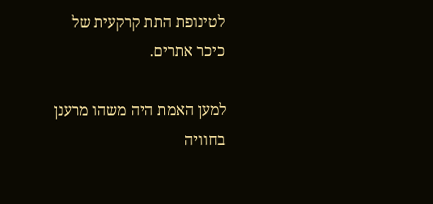לטינופת התת קרקעית של כיכר אתרים.

למען האמת היה משהו מרענן בחוויה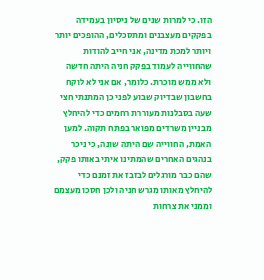הזו. כי למרות שנים של ניסיון בעמידה בפקקים מעצבנים ומתסכלים, ההופכים יותר ויותר למכת מדינה, אני חייב להודות שהחווייה לעמוד בפקק חניה היתה חדשה ולא ממש מוכרת. כלומר, אם אני לא לוקח בחשבון שבדיוק שבוע לפני כן המתנתי חצי שעה בסבלנות מעוררת רחמים כדי להיחלץ מבניין משרדים מפואר בפתח תקוה. למען האמת, החווייה שם היתה שונה, כי ניכר בנהגים האחרים שהמתינו איתי באותו פקק, שהם כבר מורגלים לבזבז את זמנם כדי להיחלץ מאותו מגרש חניה ולכן חסכו מעצמם וממני את צרחות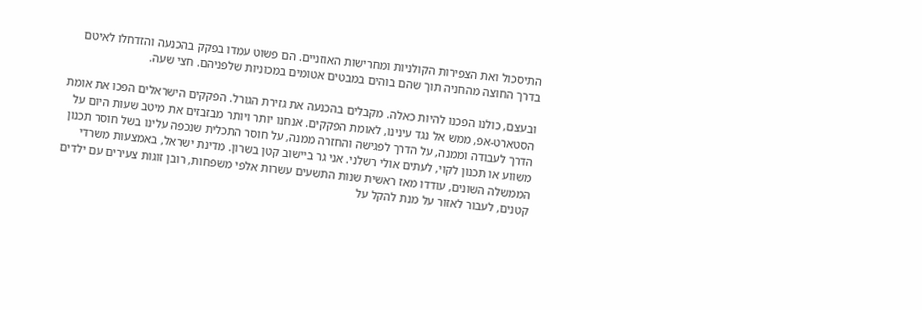התיסכול ואת הצפירות הקולניות ומחרישות האוזניים. הם פשוט עמדו בפקק בהכנעה והזדחלו לאיטם בדרך החוצה מהחניה תוך שהם בוהים במבטים אטומים במכוניות שלפניהם. חצי שעה.

ובעצם, כולנו הפכנו להיות כאלה. מקבלים בהכנעה את גזירת הגורל. הפקקים הישראלים הפכו את אומת הסטארט-אפ, ממש אל נגד עינינו, לאומת הפקקים. אנחנו יותר ויותר מבזבזים את מיטב שעות היום על הדרך לעבודה וממנה, על הדרך לפגישה והחזרה ממנה, על חוסר התכלית שנכפה עלינו בשל חוסר תכנון משווע או תכנון לקוי, לעתים אולי רשלני. אני גר ביישוב קטן בשרון. מדינת ישראל, באמצעות משרדי הממשלה השונים, עודדו מאז ראשית שנות התשעים עשרות אלפי משפחות, רובן זוגות צעירים עם ילדים קטנים, לעבור לאזור על מנת להקל על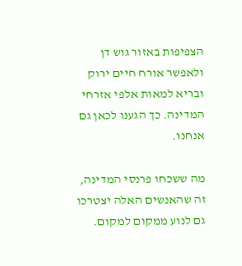הצפיפות באזור גוש דן ולאפשר אורח חיים ירוק ובריא למאות אלפי אזרחי המדינה. כך הגענו לכאן גם אנחנו.

מה ששכחו פרנסי המדינה, זה שהאנשים האלה יצטרכו גם לנוע ממקום למקום.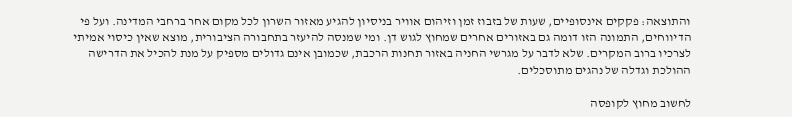והתוצאה: פקקים אינסופיים, שעות של בזבוז זמן וזיהום אוויר בניסיון להגיע מאזור השרון לכל מקום אחר ברחבי המדינה. ועל פי הדיווחים, התמונה הזו דומה גם באזורים אחרים שמחוץ לגוש דן. ומי שמנסה להיעזר בתחבורה הציבורית, מוצא שאין כיסוי אמיתי לצרכיו ברוב המקרים. שלא לדבר על מגרשי החניה באזור תחנות הרכבת, שכמובן אינם גדולים מספיק על מנת להכיל את הדרישה ההולכת וגדלה של נהגים מתוסכלים.

לחשוב מחוץ לקופסה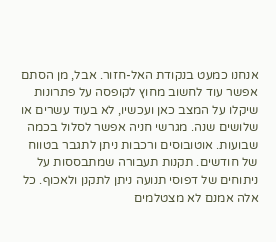אנחנו כמעט בנקודת האל-חזור. אבל, מן הסתם אפשר עוד לחשוב מחוץ לקופסה על פתרונות שיקלו על המצב כאן ועכשיו, לא בעוד עשרים או שלושים שנה. מגרשי חניה אפשר לסלול בכמה שבועות. אוטובוסים ורכבות ניתן לתגבר בטווח של חודשים. תקנות תעבורה שמתבססות על ניתוחים של דפוסי תנועה ניתן לתקנן ולאכוף. כל אלה אמנם לא מצטלמים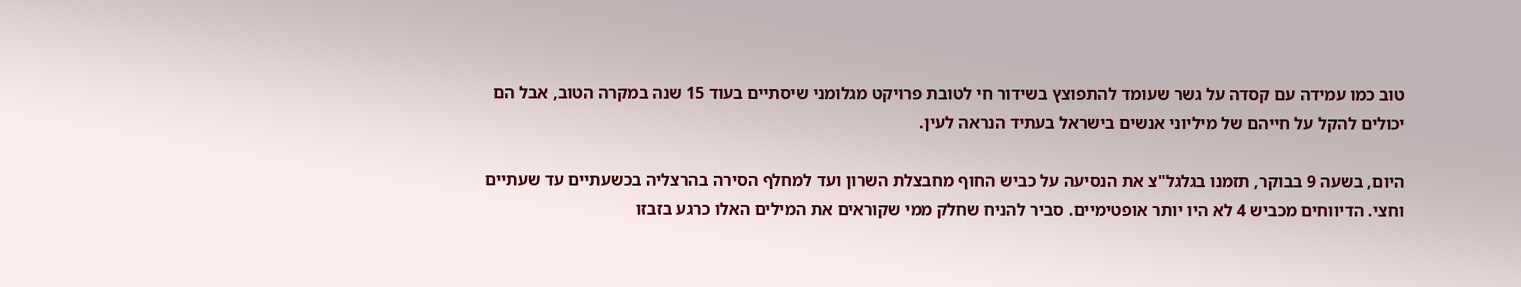טוב כמו עמידה עם קסדה על גשר שעומד להתפוצץ בשידור חי לטובת פרויקט מגלומני שיסתיים בעוד 15 שנה במקרה הטוב, אבל הם יכולים להקל על חייהם של מיליוני אנשים בישראל בעתיד הנראה לעין.

היום, בשעה 9 בבוקר, תזמנו בגלגל"צ את הנסיעה על כביש החוף מחבצלת השרון ועד למחלף הסירה בהרצליה בכשעתיים עד שעתיים וחצי. הדיווחים מכביש 4 לא היו יותר אופטימיים. סביר להניח שחלק ממי שקוראים את המילים האלו כרגע בזבזו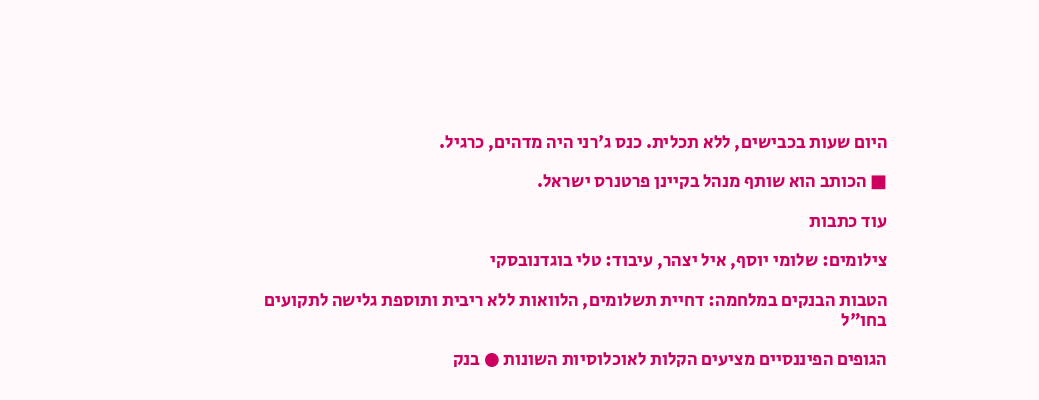היום שעות בכבישים, ללא תכלית. כנס ג'רני היה מדהים, כרגיל.

■ הכותב הוא שותף מנהל בקיינן פרטנרס ישראל.

עוד כתבות

צילומים: שלומי יוסף, איל יצהר, עיבוד: טלי בוגדנובסקי

הטבות הבנקים במלחמה: דחיית תשלומים, הלוואות ללא ריבית ותוספת גלישה לתקועים בחו"ל

הגופים הפיננסיים מציעים הקלות לאוכלוסיות השונות ● בנק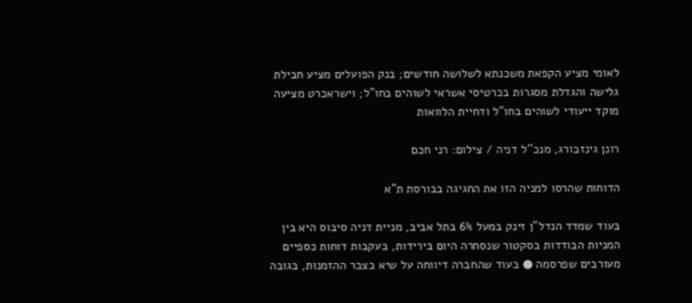לאומי מציע הקפאת משכנתא לשלושה חודשים; בנק הפועלים מציע חבילת גלישה והגדלת מסגרות בכרטיסי אשראי לשוהים בחו"ל; וישראכרט מציעה מוקד ייעודי לשוהים בחו"ל ודחיית הלוואות

רונן גינזבורג, מנכ''ל דניה / צילום: רני חכם

הדוחות שהרסו למניה הזו את החגיגה בבורסת ת"א

בעוד שמדד הנדל"ן זינק במעל 6% בתל אביב, מניית דניה סיבוס היא בין המניות הבודדות בסקטור שנסחרה היום בירידות, בעקבות דוחות כספיים מעורבים שפרסמה ● בעוד שהחברה דיווחה על שיא בצבר ההזמנות, בגובה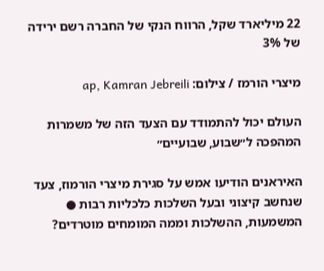22 מיליארד שקל, הרווח הנקי של החברה רשם ירידה של 3%

מיצרי הורמז / צילום: ap, Kamran Jebreili

העולם יכול להתמודד עם הצעד הזה של משמרות המהפכה ל״שבוע, שבועיים״

האיראנים הודיעו אמש על סגירת מיצרי הורמוז, צעד שנחשב קיצוני ובעל השלכות כלכליות רבות ● המשמעות, ההשלכות וממה המומחים מוטרדים?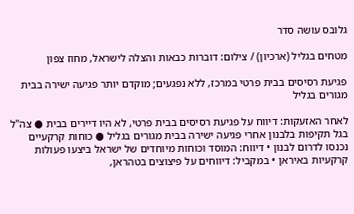גלובס עושה סדר

מטחים בגליל (ארכיון) / צילום: דוברות כבאות והצלה לישראל, מחוז צפון

פגיעת רסיסים בבית פרטי במרכז, ללא נפגעים; מוקדם יותר פגיעה ישירה בבית מגורים בגליל

לאחר האזעקות: דיווח על פגיעת רסיסים בבית פרטי, לא היו דיירים בבית ● צה"ל בגל תקיפות בלבנון אחרי פגיעה ישירה בבית מגורים בגליל ● כוחות קרקעיים נכנסו לדרום לבנון • דיווח: המוסד וכוחות מיוחדים של ישראל ביצעו פעולות קרקעיות באיראן • במקביל: דיווחים על פיצוצים בטהראן,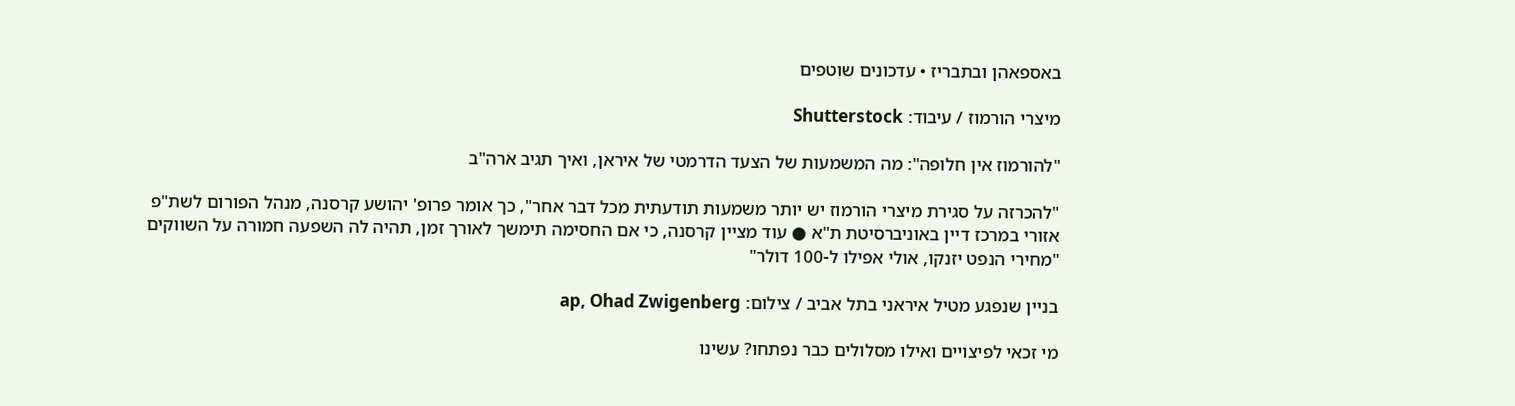באספאהן ובתבריז • עדכונים שוטפים

מיצרי הורמוז / עיבוד: Shutterstock

"להורמוז אין חלופה": מה המשמעות של הצעד הדרמטי של איראן, ואיך תגיב ארה"ב

"להכרזה על סגירת מיצרי הורמוז יש יותר משמעות תודעתית מכל דבר אחר", כך אומר פרופ' יהושע קרסנה, מנהל הפורום לשת"פ אזורי במרכז דיין באוניברסיטת ת"א ● עוד מציין קרסנה, כי אם החסימה תימשך לאורך זמן, תהיה לה השפעה חמורה על השווקים "מחירי הנפט יזנקו, אולי אפילו ל-100 דולר"

בניין שנפגע מטיל איראני בתל אביב / צילום: ap, Ohad Zwigenberg

מי זכאי לפיצויים ואילו מסלולים כבר נפתחו? עשינו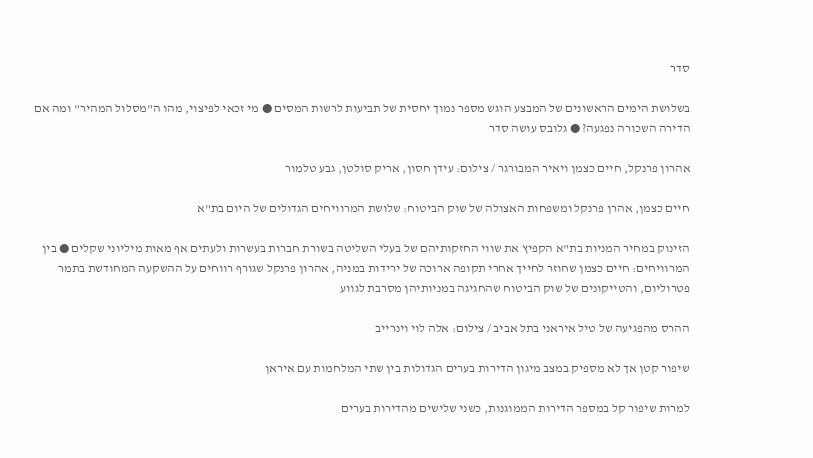סדר

בשלושת הימים הראשונים של המבצע הוגש מספר נמוך יחסית של תביעות לרשות המסים ● מי זכאי לפיצוי, מהו ה"מסלול המהיר" ומה אם הדירה השכורה נפגעה? ● גלובס עושה סדר

אהרון פרנקל, חיים כצמן ויאיר המבורגר / צילום: עידן חסון, אריק סולטן, גבע טלמור

חיים כצמן, אהרן פרנקל ומשפחות האצולה של שוק הביטוח: שלושת המרוויחים הגדולים של היום בת"א

הזינוק במחיר המניות בת"א הקפיץ את שווי החזקותיהם של בעלי השליטה בשורת חברות בעשרות ולעתים אף מאות מיליוני שקלים ● בין המרוויחים: חיים כצמן שחוזר לחייך אחרי תקופה ארוכה של ירידות במניה, אהרון פרנקל שגורף רווחים על ההשקעה המחודשת בתמר פטרוליום, והטייקונים של שוק הביטוח שהחגיגה במניותיהן מסרבת לגווע

ההרס מהפגיעה של טיל איראני בתל אביב / צילום: אלה לוי וינרייב

שיפור קטן אך לא מספיק במצב מיגון הדירות בערים הגדולות בין שתי המלחמות עם איראן

למרות שיפור קל במספר הדירות הממוגנות, כשני שלישים מהדירות בערים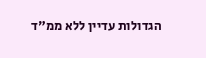הגדולות עדיין ללא ממ"ד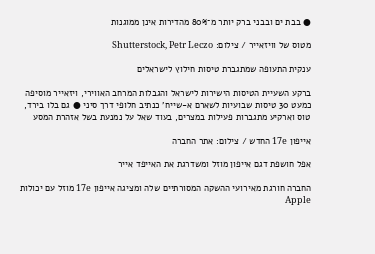● בבת ים ובבני ברק יותר מ־80% מהדירות אינן ממוגנות

מטוס של וויזאייר / צילום: Shutterstock, Petr Leczo

ענקית התעופה שמתגברת טיסות חילוץ לישראלים

ברקע השעיית הטיסות הישירות לישראל והגבלות המרחב האווירי, ויזאייר מוסיפה כמעט 30 טיסות שבועיות לשארם א-שייח' כנתיב חלופי דרך סיני ● גם בלו בירד, טוס וארקיע מתגברות פעילות במצרים, בעוד שאל על נמנעת בשל אזהרת המסע

אייפון 17e החדש / צילום: אתר החברה

אפל חושפת דגם אייפון מוזל ומשדרגת את האייפד אייר

החברה חורגת מאירועי ההשקה המסורתיים שלה ומציגה אייפון 17e מוזל עם יכולות Apple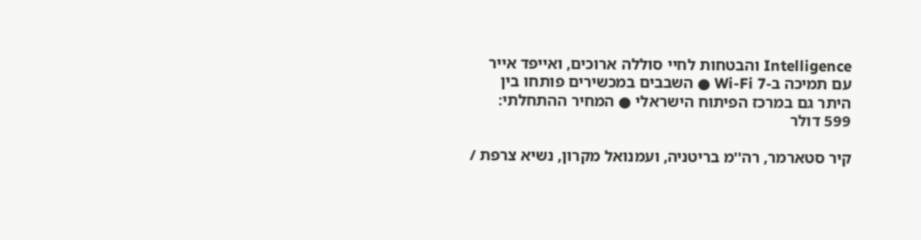Intelligence והבטחות לחיי סוללה ארוכים, ואייפד אייר עם תמיכה ב-Wi-Fi 7 ● השבבים במכשירים פותחו בין היתר גם במרכז הפיתוח הישראלי ● המחיר ההתחלתי: 599 דולר

קיר סטארמר, רה''מ בריטניה, ועמנואל מקרון, נשיא צרפת /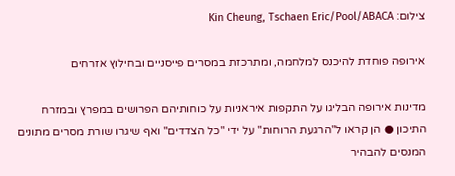צילום: Kin Cheung, Tschaen Eric/Pool/ABACA

אירופה פוחדת להיכנס למלחמה, ומתרכזת במסרים פייסניים ובחילוץ אזרחים

מדינות אירופה הבליגו על התקפות איראניות על כוחותיהם הפרושים במפרץ ובמזרח התיכון ● הן קראו ל"הרגעת הרוחות" על ידי "כל הצדדים" ואף שיגרו שורת מסרים מתונים המנסים להבהיר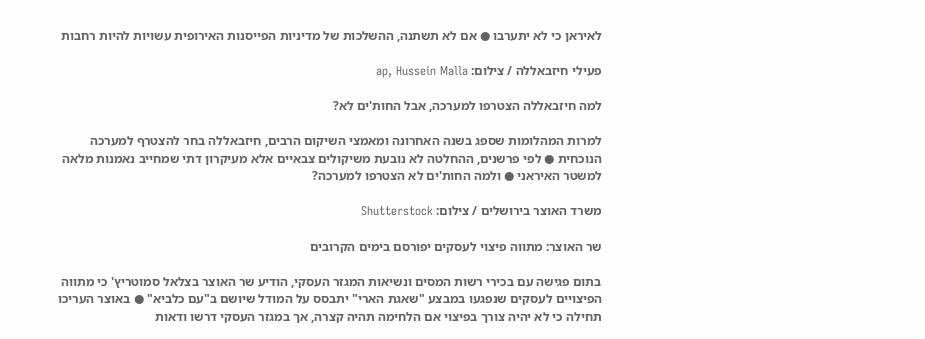לאיראן כי לא יתערבו ● אם לא תשתנה, ההשלכות של מדיניות הפייסנות האירופית עשויות להיות רחבות

פעילי חיזבאללה / צילום: ap, Hussein Malla

למה חיזבאללה הצטרפו למערכה, אבל החות'ים לא?

למרות המהלומות שספג בשנה האחרונה ומאמצי השיקום הרבים, חיזבאללה בחר להצטרף למערכה הנוכחית ● לפי פרשנים, ההחלטה לא נובעת משיקולים צבאיים אלא מעיקרון דתי שמחייב נאמנות מלאה למשטר האיראני ● ולמה החות'ים לא הצטרפו למערכה?

משרד האוצר בירושלים / צילום: Shutterstock

שר האוצר: מתווה פיצוי לעסקים יפורסם בימים הקרובים

בתום פגישה עם בכירי רשות המסים ונשיאות המגזר העסקי, הודיע שר האוצר בצלאל סמוטריץ' כי מתווה הפיצויים לעסקים שנפגעו במבצע "שאגת הארי" יתבסס על המודל שיושם ב"עם כלביא" ● באוצר העריכו תחילה כי לא יהיה צורך בפיצוי אם הלחימה תהיה קצרה, אך במגזר העסקי דרשו ודאות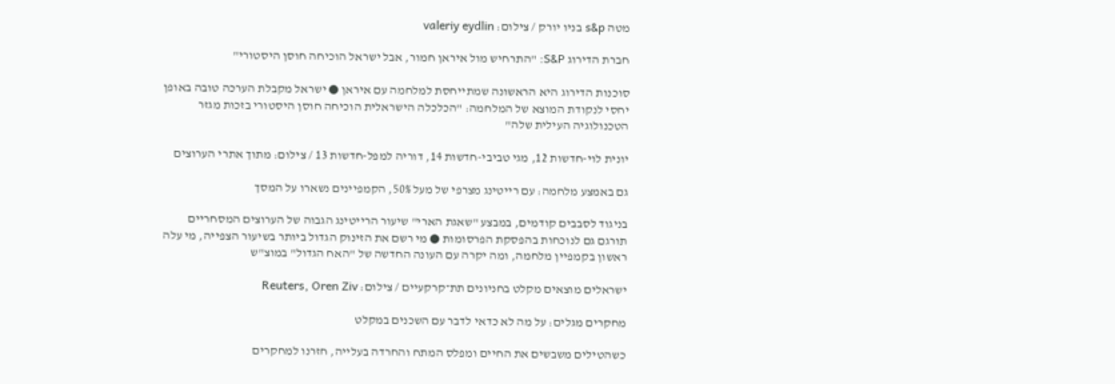מטה s&p בניו יורק / צילום: valeriy eydlin

חברת הדירוג S&P: "התרחיש מול איראן חמור, אבל ישראל הוכיחה חוסן היסטורי"

סוכנות הדירוג היא הראשונה שמתייחסת למלחמה עם איראן ● ישראל מקבלת הערכה טובה באופן יחסי לנקודת המוצא של המלחמה: "הכלכלה הישראלית הוכיחה חוסן היסטורי בזכות מגזר הטכנולוגיה העילית שלה"

יונית לוי-חדשות 12, מגי טביבי-חדשות 14, דוריה למפל-חדשות 13 / צילום: מתוך אתרי הערוצים

גם באמצע מלחמה: עם רייטינג מצרפי של מעל 50%, הקמפיינים נשארו על המסך

בניגוד לסבבים קודמים, במבצע "שאגת הארי" שיעור הרייטינג הגבוה של הערוצים המסחריים תורגם גם לנוכחות בהפסקת הפרסומות ● מי רשם את הזינוק הגדול ביותר בשיעור הצפייה, מי עלה ראשון בקמפיין מלחמה, ומה יקרה עם העונה החדשה של "האח הגדול" במוצ"ש

ישראלים מוצאים מקלט בחניונים תת־קרקעיים / צילום: Reuters, Oren Ziv

מחקרים מגלים: על מה לא כדאי לדבר עם השכנים במקלט

כשהטילים משבשים את החיים ומפלס המתח והחרדה בעלייה, חזרנו למחקרים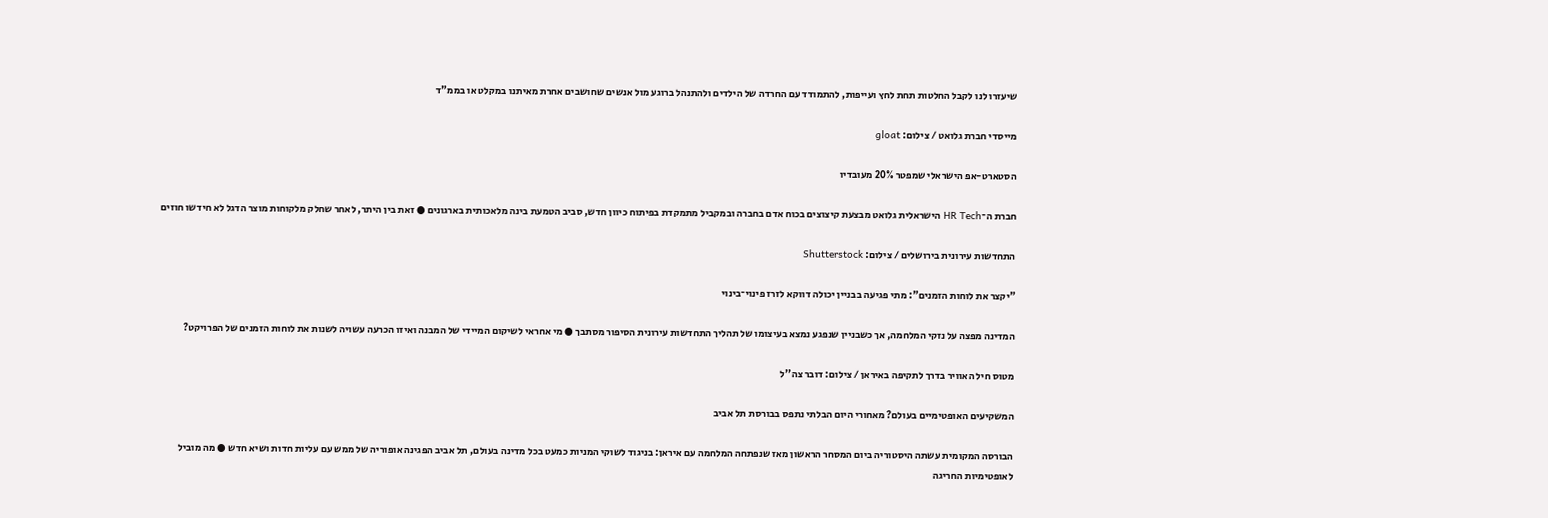שיעזרו לנו לקבל החלטות תחת לחץ ועייפות, להתמודד עם החרדה של הילדים ולהתנהל ברוגע מול אנשים שחושבים אחרת מאיתנו במקלט או בממ"ד

מייסדי חברת גלואט / צילום: gloat

הסטארט-אפ הישראלי שמפטר 20% מעובדיו

חברת ה־HR Tech הישראלית גלואט מבצעת קיצוצים בכוח אדם בחברה ובמקביל מתמקדת בפיתוח כיוון חדש, סביב הטמעת בינה מלאכותית בארגונים ● זאת בין היתר, לאחר שחלק מלקוחות מוצר הדגל לא חידשו חוזים

התחדשות עירונית בירושלים / צילום: Shutterstock

"יקצר את לוחות הזמנים": מתי פגיעה בבניין יכולה דווקא לזרז פינוי־בינוי

המדינה מפצה על נזקי המלחמה, אך כשבניין שנפגע נמצא בעיצומו של תהליך התחדשות עירונית הסיפור מסתבך ● מי אחראי לשיקום המיידי של המבנה ואיזו הכרעה עשויה לשנות את לוחות הזמנים של הפרויקט?

מטוס חיל האוויר בדרך לתקיפה באיראן / צילום: דובר צה''ל

המשקיעים האופטימיים בעולם? מאחורי היום הבלתי נתפס בבורסת תל אביב

הבורסה המקומית עשתה היסטוריה ביום המסחר הראשון מאז שנפתחה המלחמה עם איראן: בניגוד לשוקי המניות כמעט בכל מדינה בעולם, תל אביב הפגינה אופוריה של ממש עם עליות חדות ושיא חדש ● מה מוביל לאופטימיות החריגה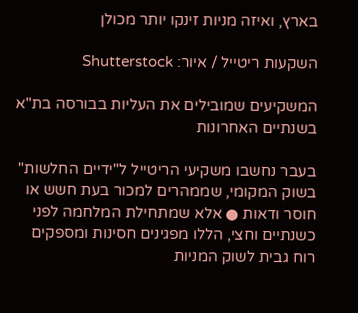בארץ, ואיזה מניות זינקו יותר מכולן

השקעות ריטייל / איור: Shutterstock

המשקיעים שמובילים את העליות בבורסה בת"א בשנתיים האחרונות

בעבר נחשבו משקיעי הריטייל ל"ידיים החלשות" בשוק המקומי, שממהרים למכור בעת חשש או חוסר ודאות ● אלא שמתחילת המלחמה לפני כשנתיים וחצי, הללו מפגינים חסינות ומספקים רוח גבית לשוק המניות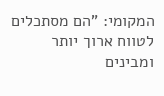המקומי: "הם מסתכלים לטווח ארוך יותר ומבינים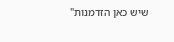שיש כאן הזדמנות"